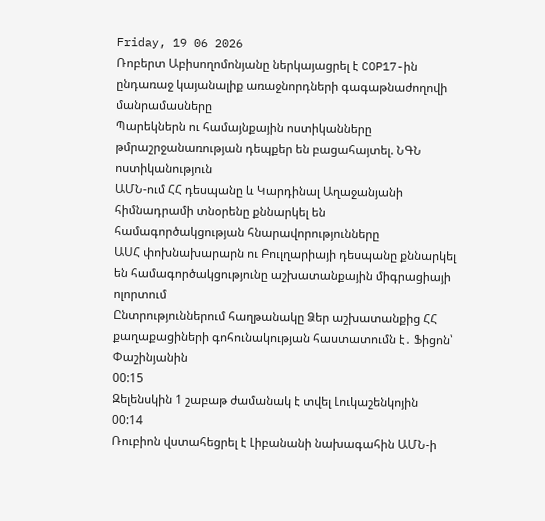Friday, 19 06 2026
Ռոբերտ Աբիսողոմոնյանը ներկայացրել է COP17-ին ընդառաջ կայանալիք առաջնորդների գագաթնաժողովի մանրամասները
Պարեկներն ու համայնքային ոստիկանները թմրաշրջանառության դեպքեր են բացահայտել. ՆԳՆ ոստիկանություն
ԱՄՆ-ում ՀՀ դեսպանը և Կարդինալ Աղաջանյանի հիմնադրամի տնօրենը քննարկել են համագործակցության հնարավորությունները
ԱՍՀ փոխնախարարն ու Բուլղարիայի դեսպանը քննարկել են համագործակցությունը աշխատանքային միգրացիայի ոլորտում
Ընտրություններում հաղթանակը Ձեր աշխատանքից ՀՀ քաղաքացիների գոհունակության հաստատումն է․ Ֆիցոն՝ Փաշինյանին
00:15
Զելենսկին 1 շաբաթ ժամանակ է տվել Լուկաշենկոյին
00:14
Ռուբիոն վստահեցրել է Լիբանանի նախագահին ԱՄՆ-ի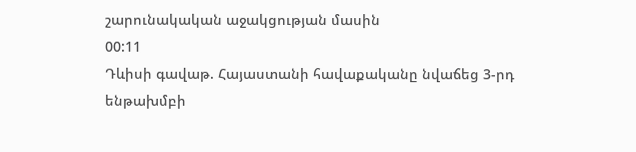շարունակական աջակցության մասին
00:11
Դևիսի գավաթ. Հայաստանի հավաքականը նվաճեց 3-րդ ենթախմբի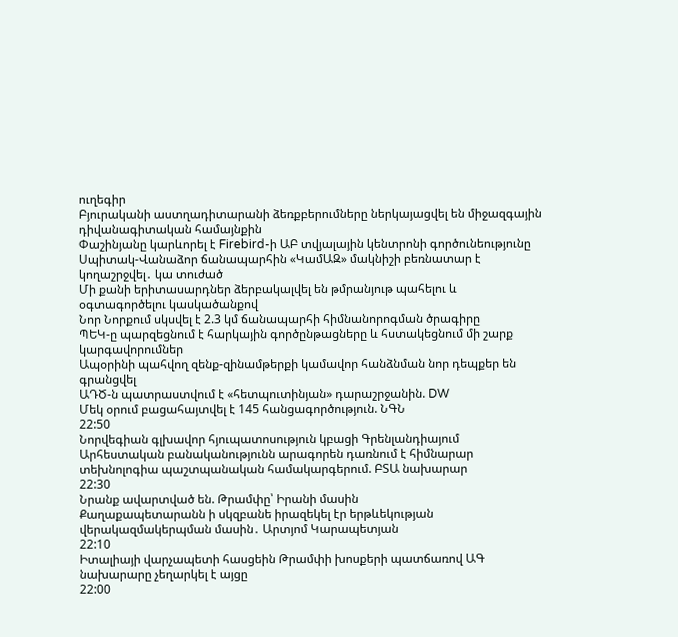ուղեգիր
Բյուրականի աստղադիտարանի ձեռքբերումները ներկայացվել են միջազգային դիվանագիտական համայնքին
Փաշինյանը կարևորել է Firebird-ի ԱԲ տվյալային կենտրոնի գործունեությունը
Սպիտակ-Վանաձոր ճանապարհին «ԿամԱԶ» մակնիշի բեռնատար է կողաշրջվել․ կա տուժած
Մի քանի երիտասարդներ ձերբակալվել են թմրանյութ պահելու և օգտագործելու կասկածանքով
Նոր Նորքում սկսվել է 2.3 կմ ճանապարհի հիմնանորոգման ծրագիրը
ՊԵԿ-ը պարզեցնում է հարկային գործընթացները և հստակեցնում մի շարք կարգավորումներ
Ապօրինի պահվող զենք-զինամթերքի կամավոր հանձնման նոր դեպքեր են գրանցվել
ԱԴԾ-ն պատրաստվում է «հետպուտինյան» դարաշրջանին. DW
Մեկ օրում բացահայտվել է 145 հանցագործություն. ՆԳՆ
22:50
Նորվեգիան գլխավոր հյուպատոսություն կբացի Գրենլանդիայում
Արհեստական բանականությունն արագորեն դառնում է հիմնարար տեխնոլոգիա պաշտպանական համակարգերում. ԲՏԱ նախարար
22:30
Նրանք ավարտված են. Թրամփը՝ Իրանի մասին
Քաղաքապետարանն ի սկզբանե իրազեկել էր երթևեկության վերակազմակերպման մասին․ Արտյոմ Կարապետյան
22:10
Իտալիայի վարչապետի հասցեին Թրամփի խոսքերի պատճառով ԱԳ նախարարը չեղարկել է այցը
22:00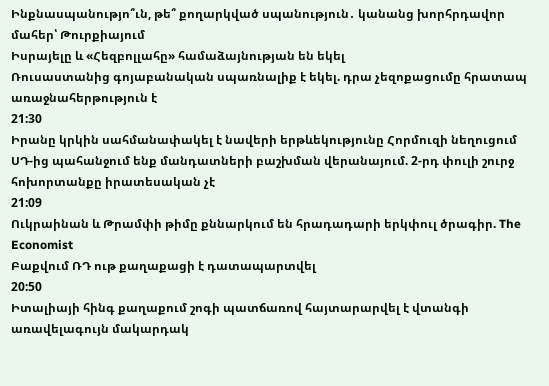Ինքնասպանությո՞ւն, թե՞ քողարկված սպանություն․ կանանց խորհրդավոր մահեր՝ Թուրքիայում
Իսրայելը և «Հեզբոլլահը» համաձայնության են եկել
Ռուսաստանից գոյաբանական սպառնալիք է եկել. դրա չեզոքացումը հրատապ առաջնահերթություն է
21:30
Իրանը կրկին սահմանափակել է նավերի երթևեկությունը Հորմուզի նեղուցում
ՍԴ-ից պահանջում ենք մանդատների բաշխման վերանայում. 2-րդ փուլի շուրջ հոխորտանքը իրատեսական չէ
21:09
Ուկրաինան և Թրամփի թիմը քննարկում են հրադադարի երկփուլ ծրագիր. The Economist
Բաքվում ՌԴ ութ քաղաքացի է դատապարտվել
20:50
Իտալիայի հինգ քաղաքում շոգի պատճառով հայտարարվել է վտանգի առավելագույն մակարդակ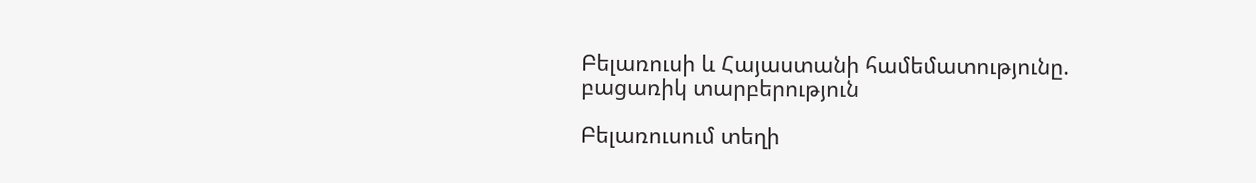Բելառուսի և Հայաստանի համեմատությունը. բացառիկ տարբերություն

Բելառուսում տեղի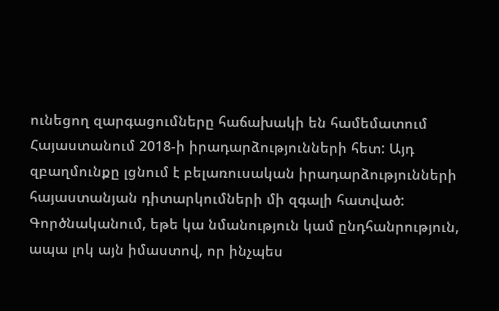ունեցող զարգացումները հաճախակի են համեմատում Հայաստանում 2018-ի իրադարձությունների հետ: Այդ զբաղմունքը լցնում է բելառուսական իրադարձությունների հայաստանյան դիտարկումների մի զգալի հատված: Գործնականում, եթե կա նմանություն կամ ընդհանրություն, ապա լոկ այն իմաստով, որ ինչպես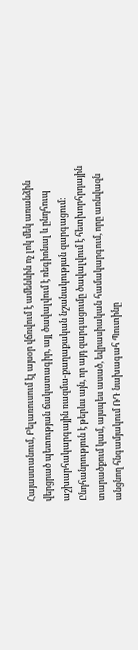Հայաստանում, Բելառուսում էլ այսօր վճռվում է ամենևին ոչ լոկ մեկ առանձին վերցրած պետության ճակատագիր, այլ ծավալվում է ռեգիոնալ և ընդհուպ աշխարհակարգային ռազմա-քաղաքական նշանակության զարգացում: Ընդհանրություն է թերևս այն, որ այդ զարգացումը ծավալվում է հետխորհրդային տարածքում կամ, այսպես ասած, եվրասիական համակարգում, որը առնվազն անցնող հնգամյակում ՌԴ նախագահ Պուտինը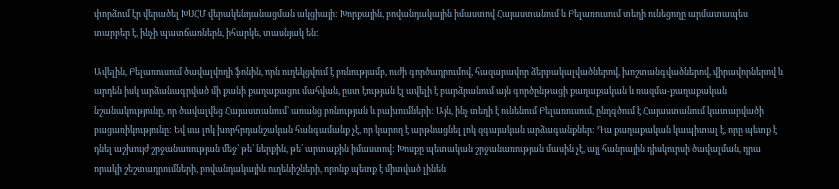փորձում էր վերածել ԽՍՀՄ վերակենդանացման ակցիայի: Խորքային, բովանդակային իմաստով Հայաստանում և Բելառուսում տեղի ունեցողը արմատապես տարբեր է, ինչի պատճառներն, իհարկե, տասնյակ են:

Ավելին, Բելառուսում ծավալվողի ֆոնին, որն ուղեկցվում է բռնությամբ, ուժի գործադրումով, հազարավոր ձերբակալվածներով, խոշտանգվածներով, վիրավորներով և արդեն իսկ արձանագրված մի քանի քաղաքացու մահվան, ըստ էության էլ ավելի է բարձրանում այն գործընթացի քաղաքական և ռազմա-քաղաքական նշանակությունը, որ ծավալվեց Հայաստանում՝ առանց բռնության և բախումների: Այն, ինչ տեղի է ունենում Բելառուսում, ընդգծում է Հայաստանում կատարվածի բացառիկությունը: Եվ սա լոկ խորհրդանշական հանգամանք չէ, որ կարող է արթնացնել լոկ զգայական արձագանքներ: Դա քաղաքական կապիտալ է, որը պետք է դնել աշխույժ շրջանառության մեջ՝ թե՛ ներքին, թե՛ արտաքին իմաստով: Խոսքը պետական շրջանառության մասին չէ, այլ հանրային դիսկուրսի ծավալման, դրա որակի շեշտադրումների, բովանդակային ուղենիշների, որոնք պետք է միտված լինեն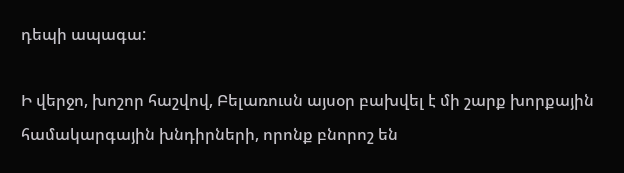դեպի ապագա:

Ի վերջո, խոշոր հաշվով, Բելառուսն այսօր բախվել է մի շարք խորքային համակարգային խնդիրների, որոնք բնորոշ են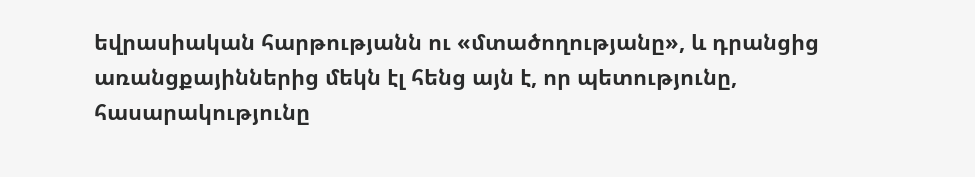եվրասիական հարթությանն ու «մտածողությանը», և դրանցից առանցքայիններից մեկն էլ հենց այն է, որ պետությունը, հասարակությունը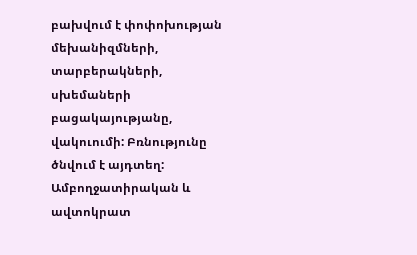բախվում է փոփոխության մեխանիզմների, տարբերակների, սխեմաների բացակայությանը, վակուումի: Բռնությունը ծնվում է այդտեղ: Ամբողջատիրական և ավտոկրատ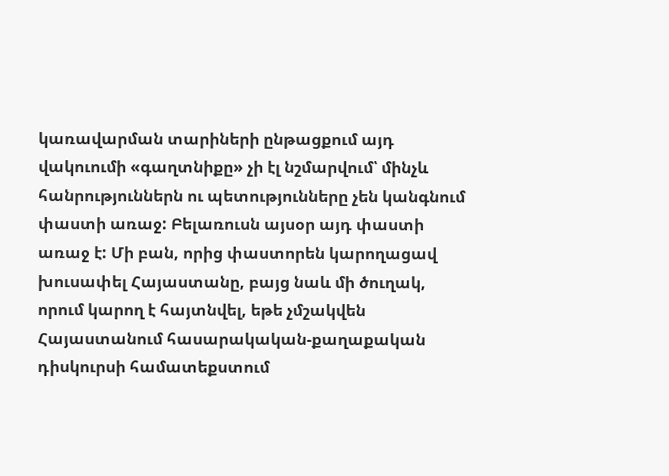կառավարման տարիների ընթացքում այդ վակուումի «գաղտնիքը» չի էլ նշմարվում՝ մինչև հանրություններն ու պետությունները չեն կանգնում փաստի առաջ: Բելառուսն այսօր այդ փաստի առաջ է: Մի բան, որից փաստորեն կարողացավ խուսափել Հայաստանը, բայց նաև մի ծուղակ, որում կարող է հայտնվել, եթե չմշակվեն Հայաստանում հասարակական-քաղաքական դիսկուրսի համատեքստում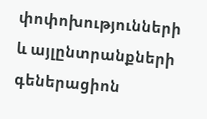փոփոխությունների և այլընտրանքների գեներացիոն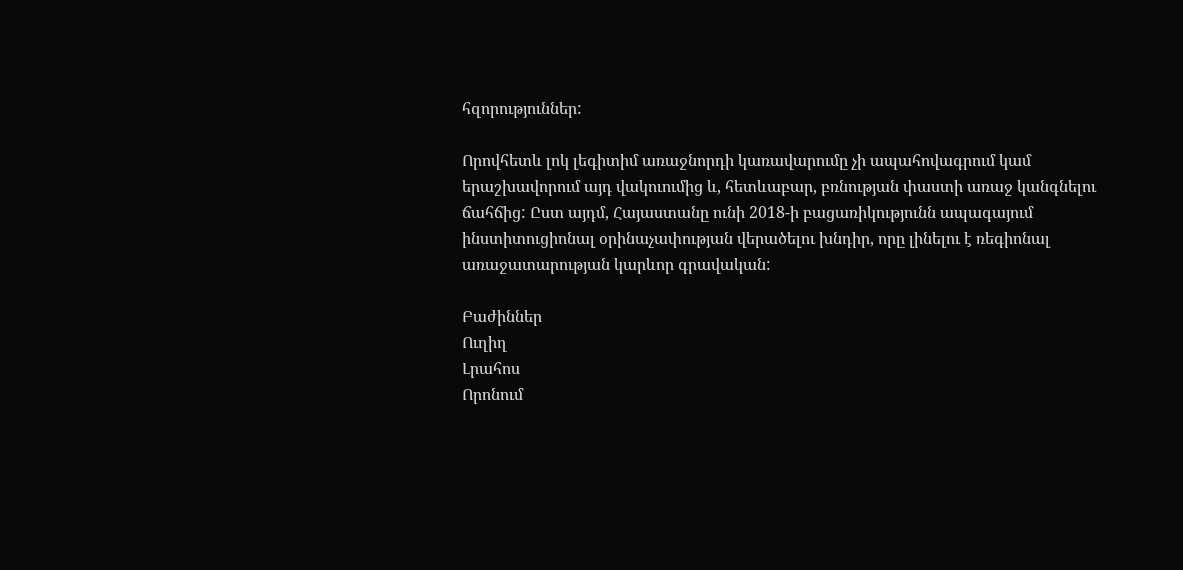հզորություններ:

Որովհետև լոկ լեգիտիմ առաջնորդի կառավարումը չի ապահովագրում կամ երաշխավորում այդ վակուումից և, հետևաբար, բռնության փաստի առաջ կանգնելու ճահճից: Ըստ այդմ, Հայաստանը ունի 2018-ի բացառիկությունն ապագայում ինստիտուցիոնալ օրինաչափության վերածելու խնդիր, որը լինելու է ռեգիոնալ առաջատարության կարևոր գրավական:

Բաժիններ
Ուղիղ
Լրահոս
Որոնում